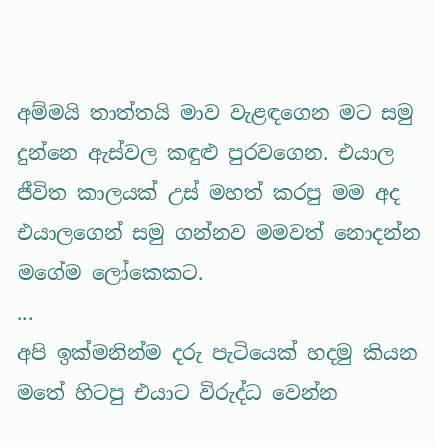අම්මයි තාත්තයි මාව වැළඳගෙන මට සමු දුන්නෙ ඇස්වල කඳුළු පුරවගෙන. එයාල ජීවිත කාලයක් උස් මහත් කරපු මම අද එයාලගෙන් සමු ගන්නව මමවත් නොදන්න මගේම ලෝකෙකට.
...
අපි ඉක්මනින්ම දරු පැටියෙක් හදමු කියන මතේ හිටපු එයාට විරුද්ධ වෙන්න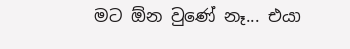මට ඕන වුණේ නෑ... එයා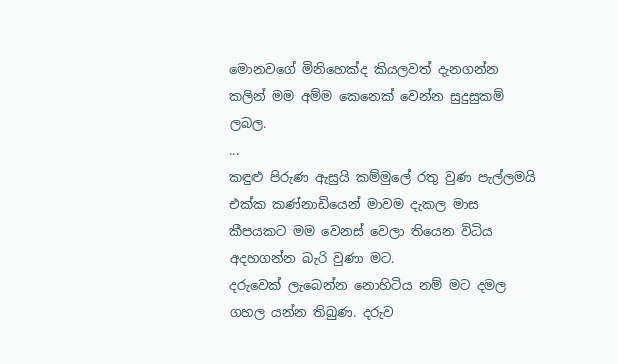මොනවගේ මිනිහෙක්ද කියලවත් දැනගන්න කලින් මම අම්ම කෙනෙක් වෙන්න සුදුසුකම් ලබල.
...
කඳුළු පිරුණ ඇසුයි කම්මුලේ රතු වුණ පැල්ලමයි එක්ක කණ්නාඩියෙන් මාවම දැකල මාස කීපයකට මම වෙනස් වෙලා තියෙන විධිය අදහගන්න බැරි වුණා මට.
දරුවෙක් ලැබෙන්න නොහිටිය නම් මට දමල ගහල යන්න තිබුණ. දරුව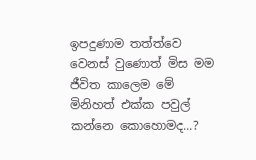ඉපදුණාම තත්ත්වෙ වෙනස් වුණොත් මිස මම ජීවිත කාලෙම මේ මිනිහත් එක්ක පවුල් කන්නෙ කොහොමද...?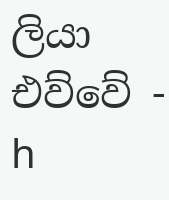ලියා එව්වේ - h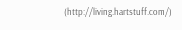(http://living.hartstuff.com/)